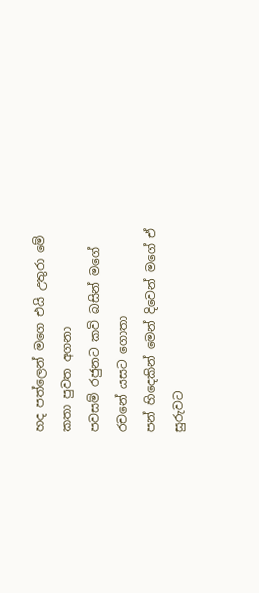හද පත්ලෙන් මගෙ එයි උතුරා මේ
කතා පුවත අගනා
පවසම් රජුනට කවි බසින් මගේ
රචනේ යසට ගොතා
පන් හිදෙකින් මෙන් දිවෙන් මගේ ඒ
සුරුවට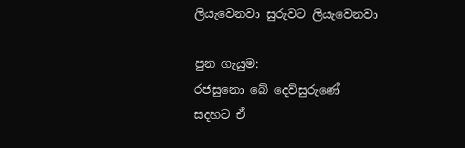ලියැවෙනවා සුරුවට ලියැවෙනවා

පුන ගැයුම:
රජසුනො බේ දෙව්සුරුණේ
සදහට ඒ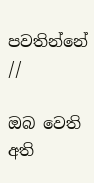පවතින්නේ //

ඔබ වෙති අති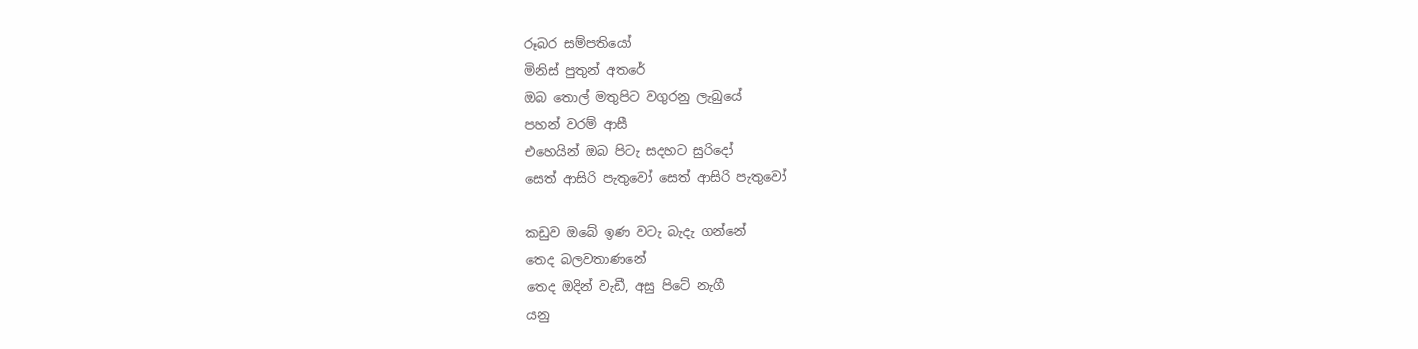රූබර සම්පතියෝ
මිනිස් පුතුන් අතරේ
ඔබ තොල් මතුපිට වගුරනු ලැබුයේ
පහන් වරම් ආසී
එහෙයින් ඔබ පිටැ සදහට සුරිදෝ
සෙත් ආසිරි පැතුවෝ සෙත් ආසිරි පැතුවෝ

කඩුව ඔබේ ඉණ වටැ බැදැ ගන්නේ
තෙද බලවතාණනේ
තෙද ඔදින් වැඩී, අසු පිටේ නැගී
යනු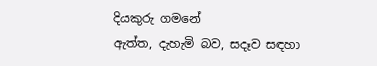දියකුරු ගමනේ
ඇත්ත, දැහැමි බව, සදෑව සඳහා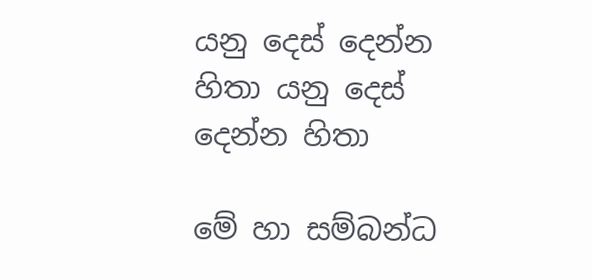යනු දෙස් දෙන්න හිතා යනු දෙස් දෙන්න හිතා

මේ හා සම්බන්ධ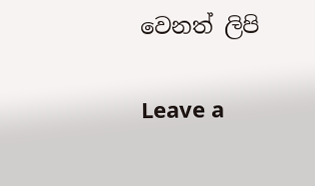වෙනත් ලිපි

Leave a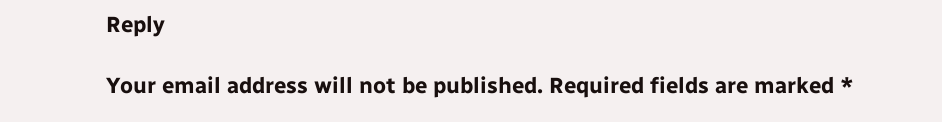Reply

Your email address will not be published. Required fields are marked *